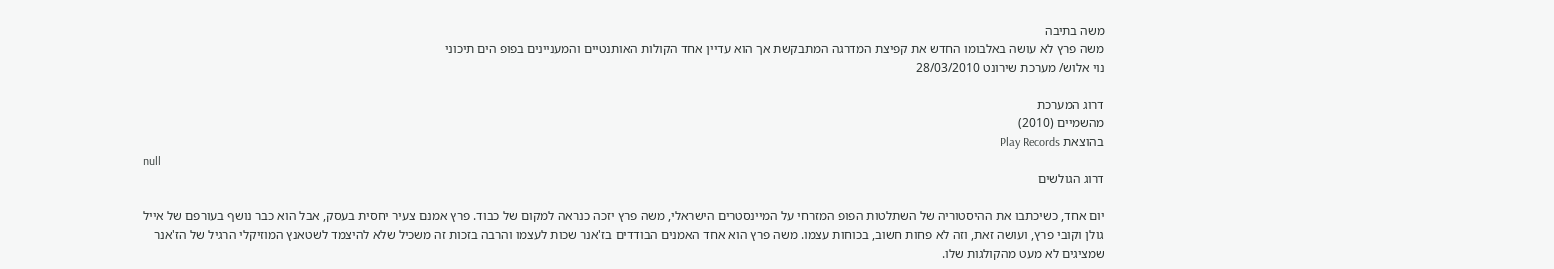משה בתיבה
משה פרץ לא עושה באלבומו החדש את קפיצת המדרגה המתבקשת אך הוא עדיין אחד הקולות האותנטיים והמעניינים בפופ הים תיכוני
נוי אלוש/ מערכת שירונט 28/03/2010

דרוג המערכת
מהשמיים (2010)
בהוצאת Play Records
null
דרוג הגולשים

יום אחד, כשיכתבו את ההיסטוריה של השתלטות הפופ המזרחי על המיינסטרים הישראלי, משה פרץ יזכה כנראה למקום של כבוד. פרץ אמנם צעיר יחסית בעסק, אבל הוא כבר נושף בעורפם של אייל גולן וקובי פרץ, ועושה זאת, וזה לא פחות חשוב, בכוחות עצמו. משה פרץ הוא אחד האמנים הבודדים בז'אנר שכות לעצמו והרבה בזכות זה משכיל שלא להיצמד לשטאנץ המוזיקלי הרגיל של הז'אנר שמציגים לא מעט מהקולגות שלו.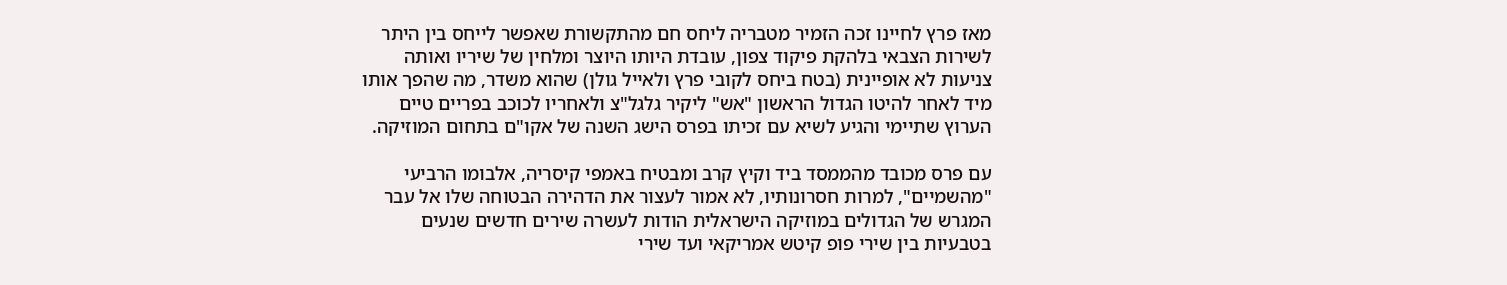מאז פרץ לחיינו זכה הזמיר מטבריה ליחס חם מהתקשורת שאפשר לייחס בין היתר לשירות הצבאי בלהקת פיקוד צפון, עובדת היותו היוצר ומלחין של שיריו ואותה צניעות לא אופיינית (בטח ביחס לקובי פרץ ולאייל גולן) שהוא משדר, מה שהפך אותו מיד לאחר להיטו הגדול הראשון "אש" ליקיר גלגל"צ ולאחריו לכוכב בפריים טיים הערוץ שתיימי והגיע לשיא עם זכיתו בפרס הישג השנה של אקו"ם בתחום המוזיקה.

עם פרס מכובד מהממסד ביד וקיץ קרב ומבטיח באמפי קיסריה, אלבומו הרביעי "מהשמיים", למרות חסרונותיו, לא אמור לעצור את הדהירה הבטוחה שלו אל עבר המגרש של הגדולים במוזיקה הישראלית הודות לעשרה שירים חדשים שנעים בטבעיות בין שירי פופ קיטש אמריקאי ועד שירי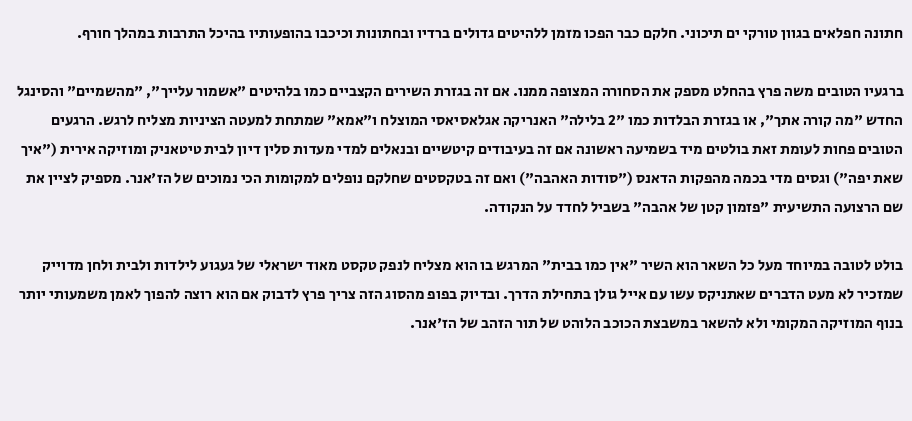חתונה חפלאים בגוון טורקי ים תיכוני. חלקם כבר הפכו מזמן ללהיטים גדולים ברדיו ובחתונות וכיכבו בהופעותיו בהיכל התרבות במהלך חורף.

ברגעיו הטובים משה פרץ בהחלט מספק את הסחורה המצופה ממנו. אם זה בגזרת השירים הקצביים כמו בלהיטים "אשמור עלייך", "מהשמיים" והסינגל החדש "מה קורה אתך", או בגזרת הבלדות כמו "2 בלילה" האנריקה אגלאסיאסי המוצלח ו"אמא" שמתחת למעטה הציניות מצליח לרגש. הרגעים הטובים פחות לעומת זאת בולטים מיד בשמיעה ראשונה אם זה בעיבודים קיטשיים ובנאלים למדי מעדות סלין דיון לבית טיטאניק ומוזיקה אירית ("איך שאת יפה") וגסים מדי בכמה מהפקות הדאנס ("סודות האהבה") ואם זה בטקסטים שחלקם נופלים למקומות הכי נמוכים של הז'אנר. מספיק לציין את שם הרצועה התשיעית "פזמון קטן של אהבה" בשביל לחדד על הנקודה.

בולט לטובה במיוחד מעל כל השאר הוא השיר "אין כמו בבית" המרגש בו הוא מצליח לנפק טקסט מאוד ישראלי של געגוע לילדות ולבית ולחן מדוייק שמזכיר לא מעט הדברים שאתניקס עשו עם אייל גולן בתחילת הדרך. ובדיוק בפופ מהסוג הזה צריך פרץ לדבוק אם הוא רוצה להפוך לאמן משמעותי יותר בנוף המוזיקה המקומי ולא להשאר במשבצת הכוכב הלוהט של תור הזהב של הז'אנר.